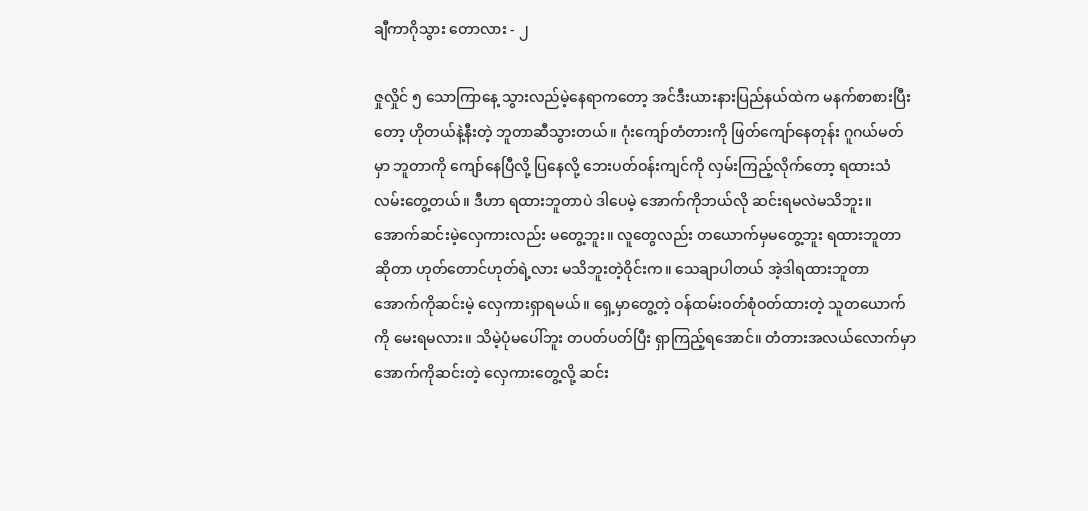ချီကာဂိုသွား ‌တောလား - ၂

ဇှုလှိုင် ၅ သောကြာနေ့ သွားလည်မဲ့နေရာကတော့ အင်ဒီးယားနားပြည်နယ်ထဲက မနက်စာစားပြီးတော့ ဟိုတယ်နဲ့နီးတဲ့ ဘူတာဆီသွားတယ်။ ဂုံးကျော်တံတားကို ဖြတ်ကျော်နေတုန်း ဂူဂယ်မတ်မှာ ဘူတာကို ကျော်နေပြီလို့ ပြနေလို့ ဘေးပတ်ဝန်းကျင်ကို လှမ်းကြည့်လိုက်တော့ ရထားသံလမ်းတွေ့တယ်။ ဒီဟာ ရထားဘူတာပဲ ဒါပေမဲ့ အောက်ကိုဘယ်လို ဆင်းရမလဲမသိဘူး။ အောက်ဆင်းမဲ့လှေကားလည်း မတွေ့ဘူး။ လူတွေလည်း တယောက်မှမတွေ့ဘူး ရထားဘူတာဆိုတာ ဟုတ်တောင်ဟုတ်ရဲ့လား မသိဘူးတဲ့ဝိုင်းက။ သေချာပါတယ် အဲ့ဒါရထားဘူတာ အောက်ကိုဆင်းမဲ့ လှေကားရှာရမယ်။ ရှေ့မှာတွေ့တဲ့ ဝန်ထမ်းဝတ်စုံဝတ်ထားတဲ့ သူတယောက်ကို မေးရမလား။ သိမဲ့ပုံမပေါ်ဘူး တပတ်ပတ်ပြီး ရှာကြည့်ရအောင်။ တံတားအလယ်လောက်မှာ အောက်ကိုဆင်းတဲ့ လှေကားတွေ့လို့ ဆင်း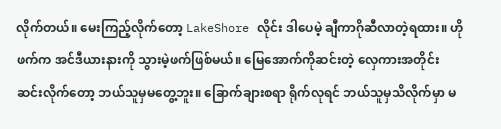လိုက်တယ်။ မေးကြည့်လိုက်တော့ LakeShore လိုင်း ဒါပေမဲ့ ချီကာဂိုဆီလာတဲ့ရထား။ ဟိုဖက်က အင်ဒီယားနားကို သွားမဲ့ဖက်ဖြစ်မယ်။ မြေအောက်ကိုဆင်းတဲ့ လှေကားအတိုင်း ဆင်းလိုက်တော့ ဘယ်သူမှမတွေ့ဘူး။ ခြောက်ချားစရာ ရိုက်လုရင် ဘယ်သူမှသိလိုက်မှာ မ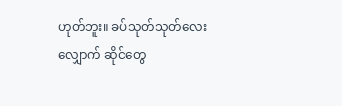ဟုတ်ဘူး။ ခပ်သုတ်သုတ်လေးလျှောက် ဆိုင်တွေ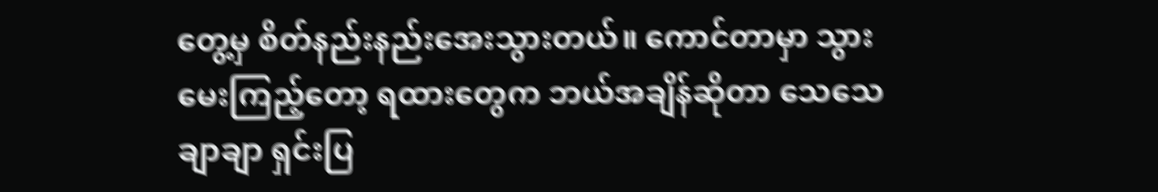တွေ့မှ စိတ်နည်းနည်းအေးသွားတယ်။ ကောင်တာမှာ သွားမေးကြည့်တော့ ရထားတွေက ဘယ်အချိန်ဆိုတာ သေသေချာချာ ရှင်းပြ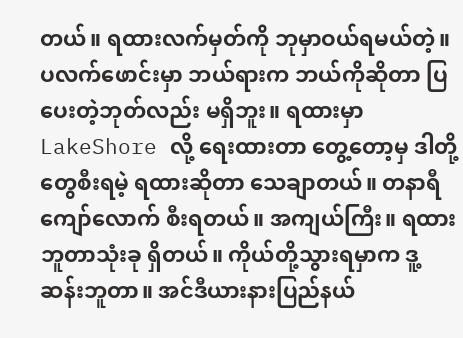တယ်။ ရထားလက်မှတ်ကို ဘုမှာဝယ်ရမယ်တဲ့။ ပလက်ဖောင်းမှာ ဘယ်ရားက ဘယ်ကိုဆိုတာ ပြပေးတဲ့ဘုတ်လည်း မရှိဘူး။ ရထားမှာ LakeShore လို့ ရေးထားတာ တွေ့တော့မှ ဒါတို့တွေစီးရမဲ့ ရထားဆိုတာ သေချာတယ်။ တနာရီကျော်လောက် စီးရတယ်။ အကျယ်ကြီး။ ရထားဘူတာသုံးခု ရှိတယ်။ ကိုယ်တို့သွားရမှာက ဒူ့ဆန်းဘူတာ။ အင်ဒီယားနားပြည်နယ်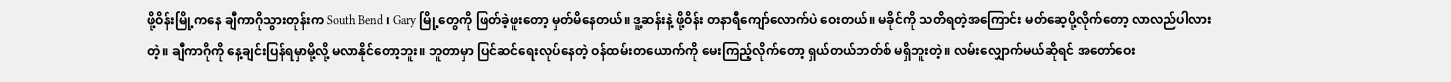ဖို့ဝိန်းမြို့ကနေ ချီကာဂိုသွားတုန်းက South Bend ၊ Gary မြို့တွေကို ဖြတ်ခဲ့ဖူးတော့ မှတ်မိနေတယ်။ ဒူ့ဆန်းနဲ့ ဖို့ဝိန်း တနာရီကျော်လောက်ပဲ ဝေးတယ်။ မခိုင်ကို သတိရတဲ့အကြောင်း မတ်ဆေ့ပို့လိုက်တော့ လာလည်ပါလားတဲ့။ ချီကာဂိုကို နေ့ချင်းပြန်ရမှာမို့လို့ မလာနိုင်တော့ဘူး။ ဘူတာမှာ ပြင်ဆင်ရေးလုပ်နေတဲ့ ဝန်ထမ်းတယောက်ကို မေးကြည့်လိုက်တော့ ရှယ်တယ်ဘတ်စ် မရှိဘူးတဲ့။ လမ်းလျှောက်မယ်ဆိုရင် အတော်ဝေး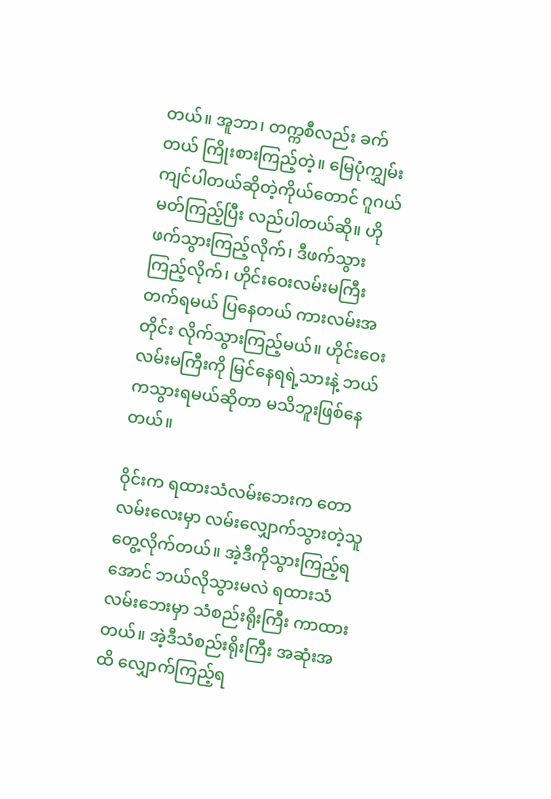တယ်။ အူဘာ၊ တက္ကစီလည်း ခက်တယ် ကြိုးစားကြည့်တဲ့။ မြေပုံကျွှမ်းကျင်ပါတယ်ဆိုတဲ့ကိုယ်တောင် ဂူဂယ်မတ်ကြည့်ပြီး လည်ပါတယ်ဆို။ ဟိုဖက်သွားကြည့်လိုက်၊ ဒီဖက်သွားကြည့်လိုက်၊ ဟိုင်းဝေးလမ်းမကြီး တက်ရမယ် ပြနေတယ် ကားလမ်းအတိုင်း လိုက်သွားကြည့်မယ်။ ဟိုင်းဝေးလမ်းမကြီးကို မြင်နေရရဲ့သားနဲ့ ဘယ်ကသွားရမယ်ဆိုတာ မသိဘူးဖြစ်နေတယ်။

ဝိုင်းက ရထားသံလမ်းဘေးက တောလမ်းလေးမှာ လမ်းလျှောက်သွားတဲ့သူ တွေ့လိုက်တယ်။ အဲ့ဒီကိုသွားကြည့်ရအောင် ဘယ်လိုသွားမလဲ ရထားသံလမ်းဘေးမှာ သံစည်းရိုးကြီး ကာထားတယ်။ အဲ့ဒီသံစည်းရိုးကြီး အဆုံးအထိ လျှောက်ကြည့်ရ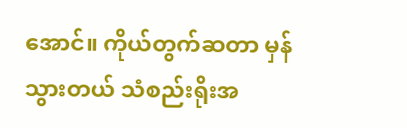အောင်။ ကိုယ်တွက်ဆတာ မှန်သွားတယ် သံစည်းရိုးအ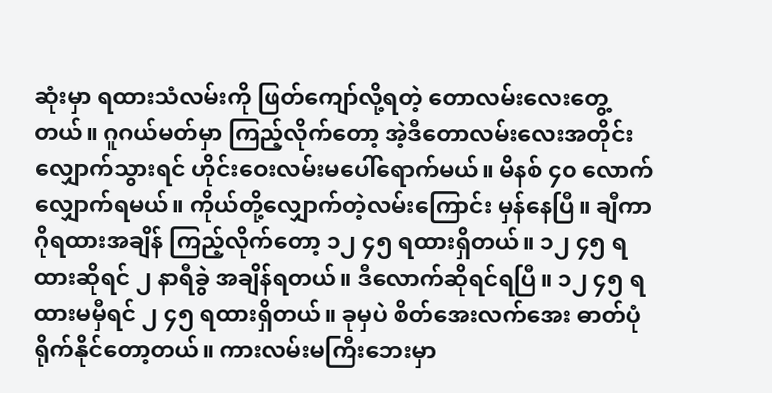ဆုံးမှာ ရထားသံလမ်းကို ဖြတ်ကျော်လို့ရတဲ့ တောလမ်းလေးတွေ့တယ်။ ဂူဂယ်မတ်မှာ ကြည့်လိုက်တော့ အဲ့ဒီတောလမ်းလေးအတိုင်း လျှောက်သွားရင် ဟိုင်းဝေးလမ်းမပေါ်ရောက်မယ်။ မိနစ် ၄၀ လောက် လျှောက်ရမယ်။ ကိုယ်တို့လျှောက်တဲ့လမ်းကြောင်း မှန်နေပြီ။ ချီကာဂိုရထားအချိန် ကြည့်လိုက်‌‌တော့ ၁၂ ၄၅ ရထားရှိတယ်။ ၁၂ ၄၅ ရထားဆိုရင် ၂ နာရီခွဲ အချိန်ရတယ်။ ဒီလောက်ဆိုရင်ရပြီ။ ၁၂ ၄၅ ရထားမမှီရင် ၂ ၄၅ ရထားရှိတယ်။ ခုမှပဲ စိတ်အေးလက်အေး ဓာတ်ပုံရိုက်နိုင်တော့တယ်။ ကားလမ်းမကြီးဘေးမှာ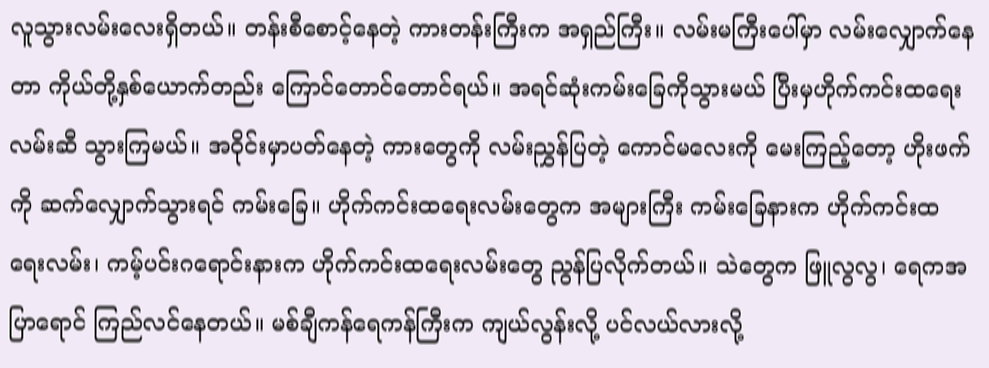လူသွားလမ်းလေးရှိတယ်။ တန်းစီစောင့်နေတဲ့ ကားတန်းကြီးက အရှည်ကြီး။ လမ်းမကြီးပေါ်မှာ လမ်းလျှောက်နေတာ ကိုယ်တို့နှစ်ယောက်တည်း ကြောင်တောင်တောင်ရယ်။ အရင်ဆုံးကမ်းခြေကိုသွားမယ် ပြီးမှဟိုက်ကင်းထရေးလမ်းဆီ သွားကြမယ်။ အဝိုင်းမှာပတ်နေတဲ့ ကားတွေကို လမ်းညွှန်ပြတဲ့ ကောင်မလေးကို မေးကြည့်တော့ ဟိုးဖက်ကို ဆက်လျှောက်သွားရင် ကမ်းခြေ။ ဟိုက်ကင်းထရေးလမ်းတွေက အများကြီး ကမ်းခြေနားက ဟိုက်ကင်းထရေးလမ်း၊ ကမ့်ပင်းဂရောင်းနားက ဟိုက်ကင်းထရေးလမ်းတွေ ညွန်ပြလိုက်တယ်။ သဲတွေက ဖြူလွလွ၊ ရေကအပြာရောင် ကြည်လင်နေတယ်။ မစ်ချီကန်ရေကန်ကြီးက ကျယ်လွန်းလို့ ပင်လယ်လားလို့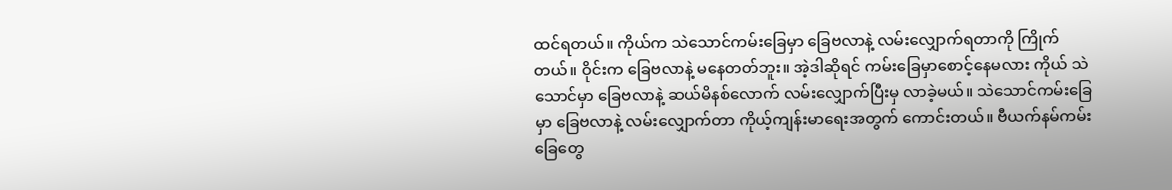ထင်ရတယ်။ ကိုယ်က သဲသောင်ကမ်း‌‌ခြေမှာ ခြေဗလာနဲ့ လမ်းလျှောက်ရတာကို ကြိုက်တယ်။ ဝိုင်းက ခြေဗလာနဲ့ မနေတတ်ဘူး။ အဲ့ဒါဆိုရင် ကမ်းခြေမှာစောင့်နေမလား ကိုယ် သဲသောင်မှာ ခြေဗလာနဲ့ ဆယ်မိနစ်လောက် လမ်းလျှောက်ပြီးမှ လာခဲ့မယ်။ သဲသောင်ကမ်းခြေမှာ ခြေဗလာနဲ့ လမ်းလျှောက်တာ ကိုယ့်ကျန်းမာရေးအတွက် ကောင်းတယ်။ ဗီယက်နမ်ကမ်းခြေတွေ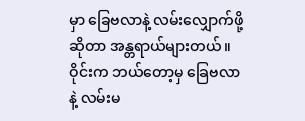မှာ ခြေဗလာနဲ့ လမ်းလျှောက်ဖို့ဆိုတာ အန္တရာယ်များတယ်။ ဝိုင်းက ဘယ်တော့မှ ခြေဗလာနဲ့ လမ်းမ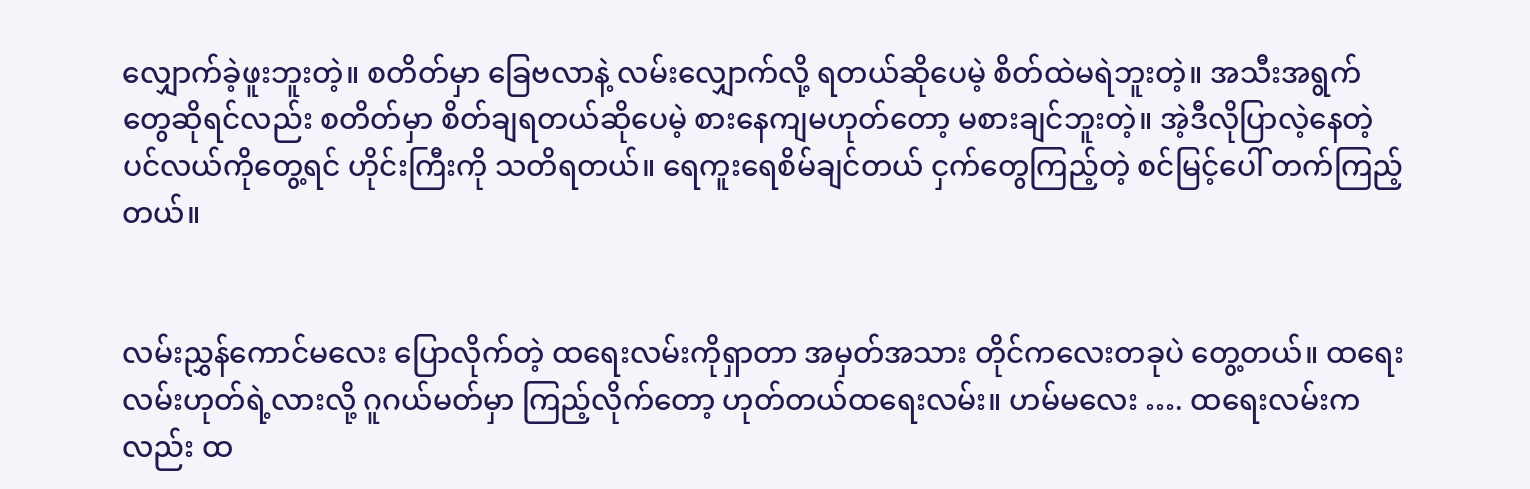လျှောက်ခဲ့ဖူးဘူးတဲ့။ စတိတ်မှာ ခြေဗလာနဲ့ လမ်းလျှောက်လို့ ရတယ်ဆိုပေမဲ့ စိတ်ထဲမရဲဘူးတဲ့။ အသီးအရွက်တွေဆိုရင်လည်း စတိတ်မှာ စိတ်ချရတယ်ဆိုပေမဲ့ စားနေကျမဟုတ်တော့ မစားချင်ဘူးတဲ့။ အဲ့ဒီလိုပြာလဲ့နေတဲ့ ပင်လယ်ကိုတွေ့ရင် ဟိုင်းကြီးကို သတိရတယ်။ ရေကူးရေစိမ်ချင်တယ် ငှက်တွေကြည့်တဲ့ စင်မြင့်ပေါ် တက်ကြည့်တယ်။


လမ်းညွှန်ကောင်မလေး ပြောလိုက်တဲ့ ထရေးလမ်းကိုရှာတာ အမှတ်အသား တိုင်ကလေးတခုပဲ တွေ့တယ်။ ထရေးလမ်းဟုတ်ရဲ့လားလို့ ဂူဂယ်မတ်မှာ ကြည့်လိုက်တော့ ဟုတ်တယ်ထရေးလမ်း။ ဟမ်မလေး …. ထရေးလမ်းကလည်း ထ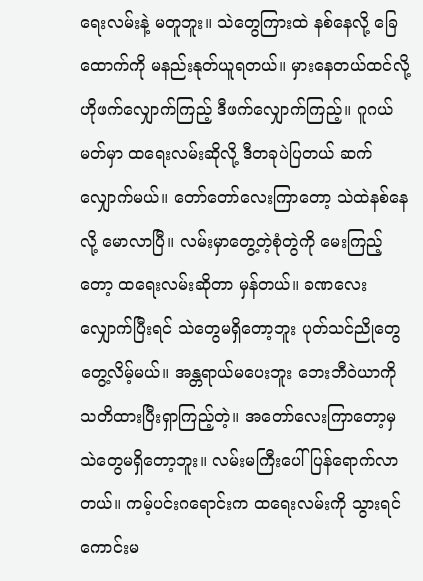ရေးလမ်းနဲ့ မတူဘူး။ သဲတွေကြားထဲ နစ်နေလို့ ခြေထောက်ကို မနည်းနုတ်ယူရတယ်။ မှားနေတယ်ထင်လို့ ဟိုဖက်လျှောက်ကြည့် ဒီဖက်လျှောက်ကြည့်။ ဂူဂယ်မတ်မှာ ထရေးလမ်းဆိုလို့ ဒီတခုပဲပြတယ် ဆက်လျှောက်မယ်။ တော်တော်လေးကြာတော့ သဲထဲနစ်နေလို့ မောလာပြီ။ လမ်းမှာတွေ့တဲ့စုံတွဲကို မေးကြည့်တော့ ထရေးလမ်းဆိုတာ မှန်တယ်။ ခဏလေးလျှောက်ပြီးရင် သဲတွေမရှိတော့ဘူး ပုတ်သင်ညိုတွေ တွေ့လိမ့်မယ်။ အန္တရာယ်မပေးဘူး ဘေးဘီဝဲယာကို သတိထားပြီးရှာကြည့်တဲ့။ အတော်လေးကြာတော့မှ သဲတွေမရှိတော့ဘူး။ လမ်းမကြီးပေါ် ပြန်ရောက်လာတယ်။ ကမ့်ပင်းဂရောင်းက ထရေးလမ်းကို သွားရင်ကောင်းမ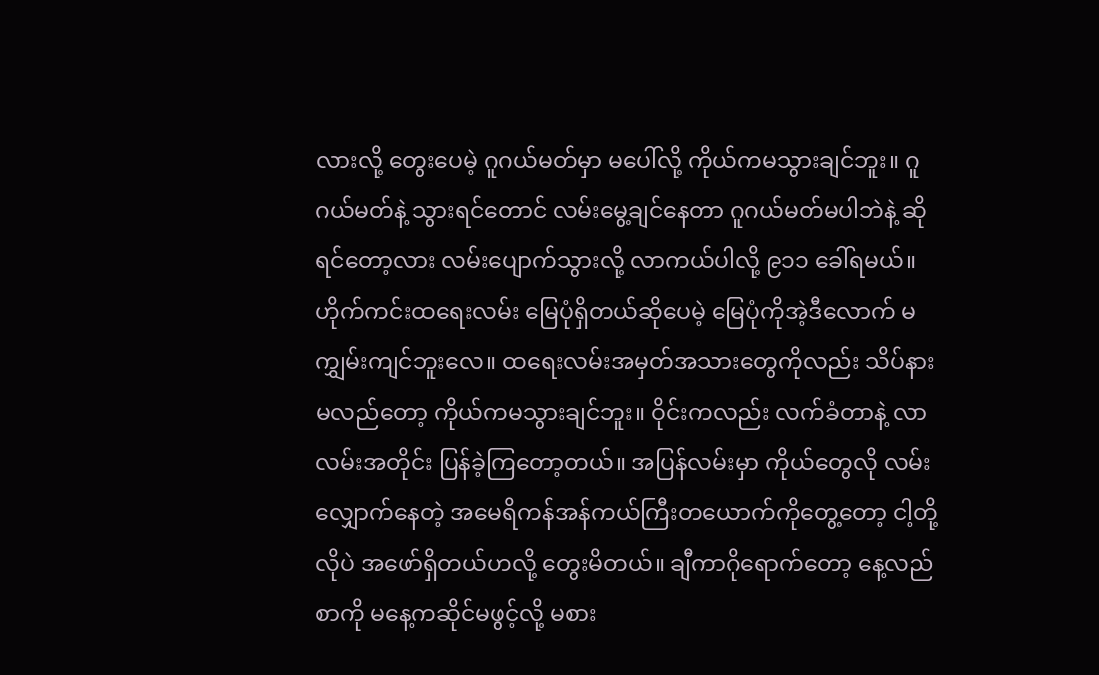လားလို့ တွေးပေမဲ့ ဂူဂယ်မတ်မှာ မပေါ်လို့ ကိုယ်ကမသွားချင်ဘူး။ ဂူဂယ်မတ်နဲ့ သွားရင်တောင် လမ်းမွေ့ချင်နေတာ ဂူဂယ်မတ်မပါဘဲနဲ့ ဆိုရင်တော့လား လမ်းပျောက်သွားလို့ လာကယ်ပါလို့ ၉၁၁ ခေါ်ရမယ်။ ဟိုက်ကင်းထရေးလမ်း မြေပုံရှိတယ်ဆိုပေမဲ့ မြေပုံကိုအဲ့ဒီလောက် မကျွှမ်းကျင်ဘူးလေ။ ထရေးလမ်းအမှတ်အသားတွေကိုလည်း သိပ်နားမလည်တော့ ကိုယ်ကမသွားချင်ဘူး။ ဝိုင်းကလည်း လက်ခံတာနဲ့ လာလမ်းအတိုင်း ပြန်ခဲ့ကြတော့တယ်။ အပြန်လမ်းမှာ ကိုယ်တွေလို လမ်းလျှောက်နေတဲ့ အမေရိကန်အန်ကယ်ကြီးတယောက်ကိုတွေ့တော့ ငါ့တို့လိုပဲ အဖော်ရှိတယ်ဟလို့ တွေးမိတယ်။ ချီကာဂိုရောက်တော့ နေ့လည်စာကို မနေ့ကဆိုင်မဖွင့်လို့ မစား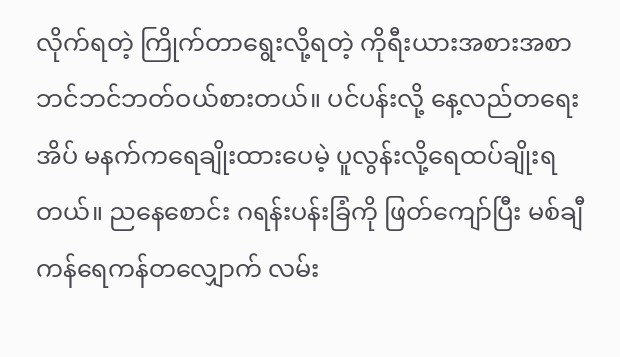လိုက်ရတဲ့ ကြိုက်တာရွေးလို့ရတဲ့ ကိုရီးယားအစားအစာ ဘင်ဘင်ဘတ်ဝယ်စားတယ်။ ပင်ပန်းလို့ နေ့လည်တရေးအိပ် မနက်ကရေချိုးထားပေမဲ့ ပူလွန်းလို့ရေထပ်ချိုးရတယ်။ ညနေစောင်း ဂရန်းပန်းခြံကို ဖြတ်ကျော်ပြီး မစ်ချီကန်ရေကန်တလျှောက် လမ်း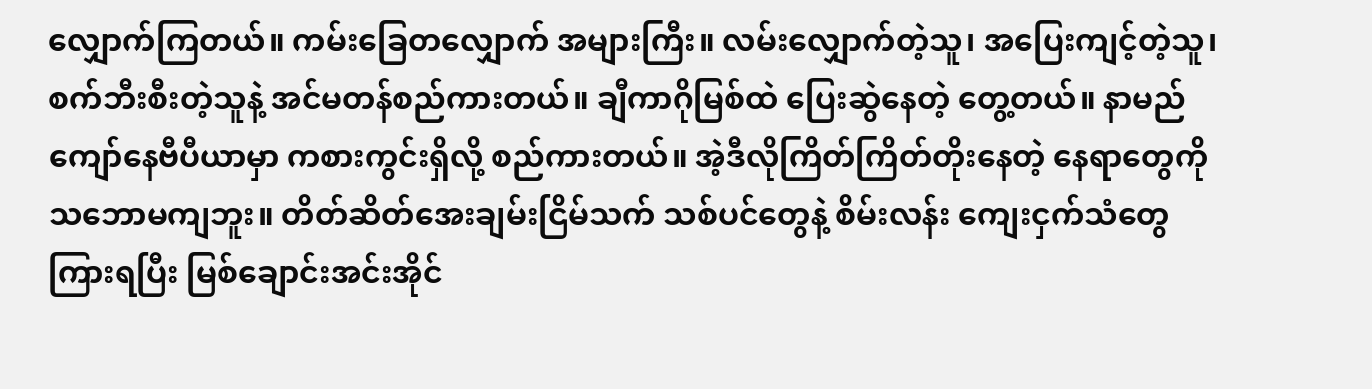လျှောက်ကြတယ်။ ကမ်းခြေတလျှောက် အများကြီး။ လမ်းလျှောက်တဲ့သူ၊ အပြေးကျင့်တဲ့သူ၊ စက်ဘီးစီးတဲ့သူနဲ့ အင်မတန်စည်ကားတယ်။ ချီကာဂိုမြစ်ထဲ ပြေးဆွဲနေတဲ့ တွေ့တယ်။ နာမည်ကျော်နေဗီပီယာမှာ ကစားကွင်းရှိလို့ စည်ကားတယ်။ အဲ့ဒီလိုကြိတ်ကြိတ်တိုးနေတဲ့ နေရာတွေကို သဘောမကျဘူး။ တိတ်ဆိတ်အေးချမ်းငြိမ်သက် သစ်ပင်တွေနဲ့ စိမ်းလန်း ကျေးငှက်သံတွေကြားရပြီး မြစ်ချောင်းအင်းအိုင်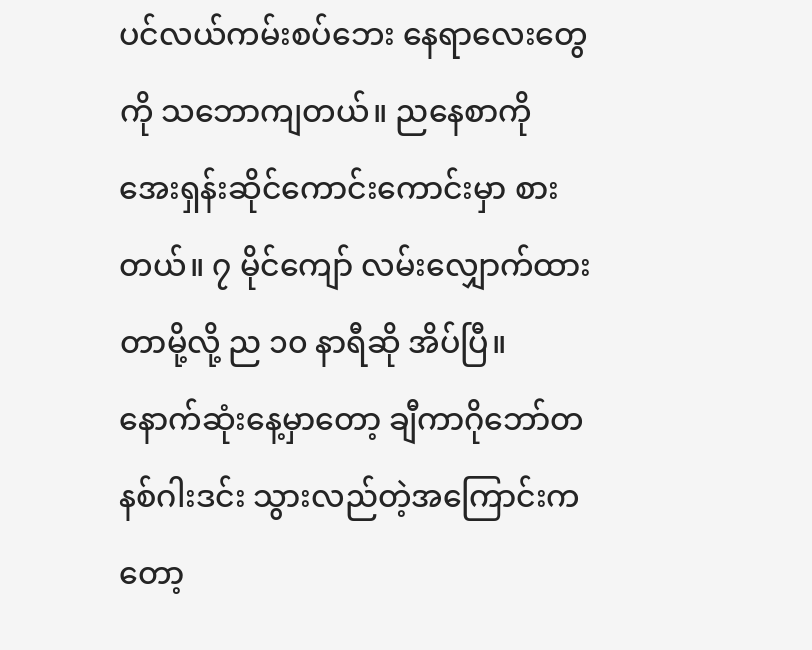ပင်လယ်ကမ်းစပ်ဘေး နေရာလေးတွေကို သဘောကျတယ်။ ညနေစာကို အေးရှန်းဆိုင်ကောင်းကောင်းမှာ စားတယ်။ ၇ မိုင်ကျော် လမ်းလျှောက်ထားတာမို့လို့ ည ၁၀ နာရီဆို အိပ်ပြီ။ နောက်ဆုံးနေ့မှာတော့ ချီကာဂိုဘော်တနစ်ဂါးဒင်း သွားလည်တဲ့အကြောင်းကတော့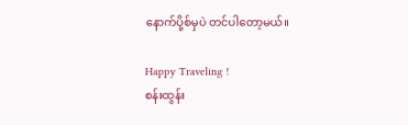နောက်ပို့စ်မှပဲ တင်ပါတော့မယ်။

Happy Traveling !
စန်းထွန်း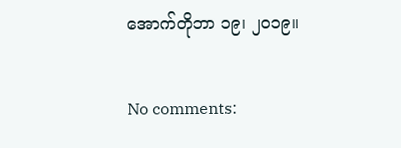အောက်တိုဘာ ၁၉၊ ၂၀၁၉။

No comments: